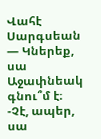Վահէ Սարգսեան
— Կներեք, սա Աջափնեակ գնու՞մ է։
-Չէ, ապեր, սա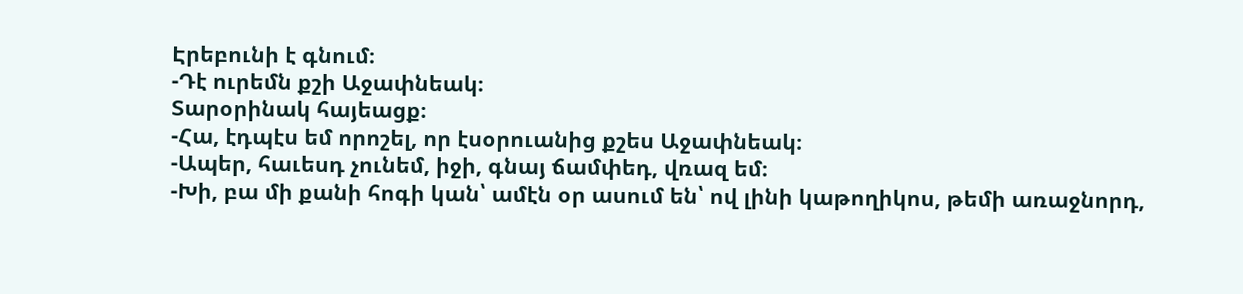Էրեբունի է գնում։
-Դէ ուրեմն քշի Աջափնեակ։
Տարօրինակ հայեացք։
-Հա, էդպէս եմ որոշել, որ էսօրուանից քշես Աջափնեակ։
-Ապեր, հաւեսդ չունեմ, իջի, գնայ ճամփեդ, վռազ եմ։
-Խի, բա մի քանի հոգի կան՝ ամէն օր ասում են՝ ով լինի կաթողիկոս, թեմի առաջնորդ,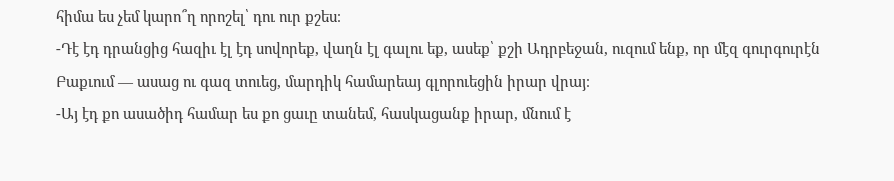հիմա ես չեմ կարո՞ղ որոշել՝ դու ուր քշես։
-Դէ էդ դրանցից հազիւ էլ էդ սովորեք, վաղն էլ գալու եք, ասեք՝ քշի Ադրբեջան, ուզում ենք, որ մէզ գուրգուրէն Բաքւում — ասաց ու գազ տուեց, մարդիկ համարեայ գլորուեցին իրար վրայ։
-Այ էդ քո ասածիդ համար ես քո ցաւը տանեմ, հասկացանք իրար, մնում է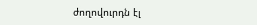ժողովուրդն էլ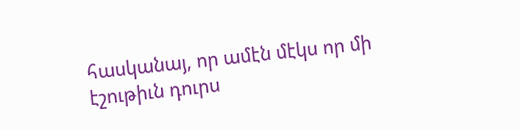հասկանայ, որ ամէն մէկս որ մի էշութիւն դուրս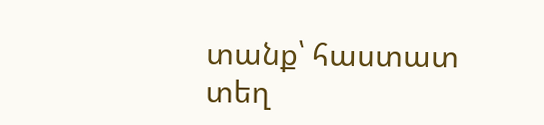տանք՝ հաստատ տեղ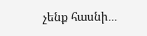չենք հասնի․․․